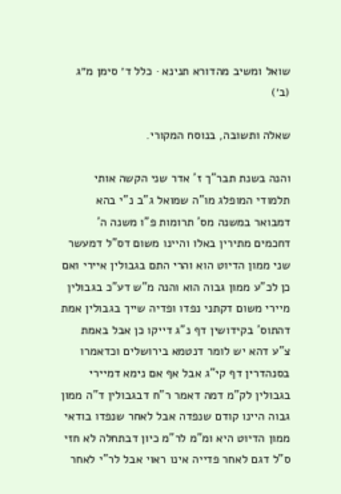שואל ומשיב מהדורא תנינא · כלל ד׳ סימן מ״ג (ב׳)

שאלה ותשובה, בנוסח המקורי.

והנה בשנת תבר"ך ז' אדר שני הקשה אותי תלמודי המופלג מו"ה שמואל ג"ב נ"י בהא דמבואר במשנה מס' תרומות פ"ו משנה ה' דחכמים מתירין באלו והיינו משום דס"ל דמעשר שני ממון הדיוט הוא והרי התם בגבולין איירי ואם כן לכ"ע ממון גבוה הוא והנה מ"ש דע"כ בגבולין מיירי משום דקתני נפדו ופדיה שייך בגבולין אמת דהתוס' בקידושין דף נ"ג דייקו כן אבל באמת צ"ע דהא יש לומר דנטמא בירושלים וכדאמרו בסנהדרין דף קי"ג אבל אף אם נימא דמיירי בגבולין לק"מ דמה דאמר ר"ח דבגבולין ד"ה ממון גבוה היינו קודם שנפדה אבל לאחר שנפדו בודאי ממון הדיוט היא ומ"מ לר"מ כיון דבתחלה לא חזי ס"ל דגם לאחר פדייה אינו ראוי אבל לר"י לאחר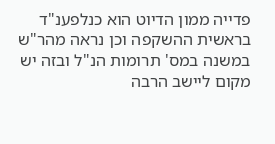פדייה ממון הדיוט הוא כנלפענ"ד בראשית ההשקפה וכן נראה מהר"ש במשנה במס' תרומות הנ"ל ובזה יש מקום ליישב הרבה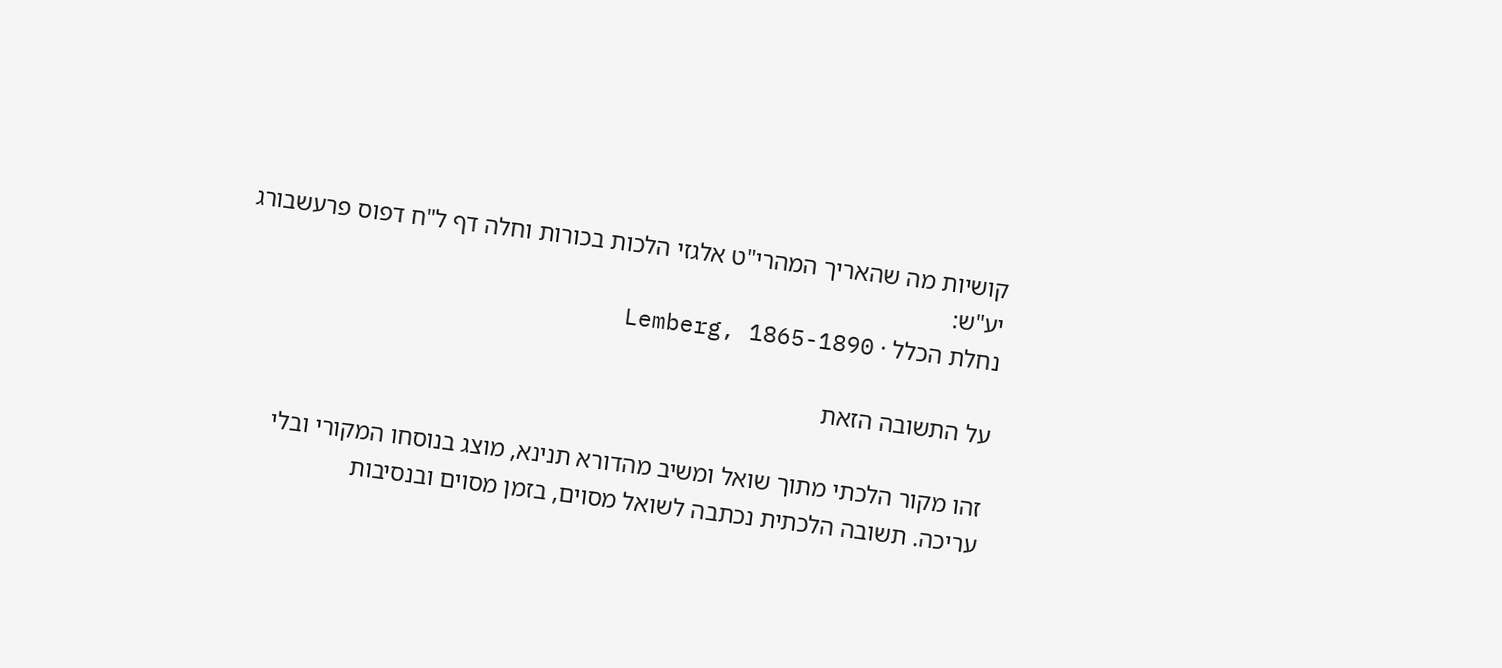קושיות מה שהאריך המהרי"ט אלגזי הלכות בכורות וחלה דף ל"ח דפוס פרעשבורג יע"ש:
נחלת הכלל · Lemberg, 1865-1890

על התשובה הזאת

זהו מקור הלכתי מתוך שואל ומשיב מהדורא תנינא, מוצג בנוסחו המקורי ובלי עריכה. תשובה הלכתית נכתבה לשואל מסוים, בזמן מסוים ובנסיבות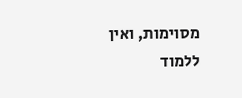מסוימות, ואין ללמוד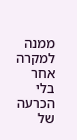ממנה למקרה אחר בלי הכרעה של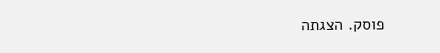פוסק. הצגתה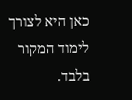כאן היא לצורך לימוד המקור בלבד.